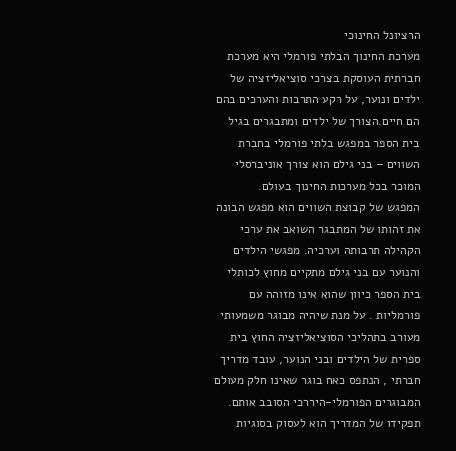הרציונל החינוכי
מערכת החינוך הבלתי פורמלי היא מערכת חברתית העוסקת בצרכי סוציאליזציה של ילדים ונוער, על רקע התרבות והערכים בהם הם חיים.הצורך של ילדים ומתבגרים בגיל בית הספר במפגש בלתי פורמלי בחברת השווים – בני גילם הוא צורך אוניברסלי המוכר בכל מערכות החינוך בעולם.
המפגש של קבוצת השווים הוא מפגש הבונה את זהותו של המתבגר השואב את ערכי הקהילה תרבותה וערכיה. מפגשי הילדים והנוער עם בני גילם מתקיים מחוץ לכותלי בית הספר כיוון שהוא אינו מזוהה עם פורמליות . על מנת שיהיה מבוגר משמעותי מעורב בתהליכי הסוציאליזציה החוץ בית ספרית של הילדים ובני הנוער, עובד מדריך חברתי , הנתפס כאח בוגר שאינו חלק מעולם המבוגרים הפורמלי-היררכי הסובב אותם.
תפקידו של המדריך הוא לעסוק בסוגיות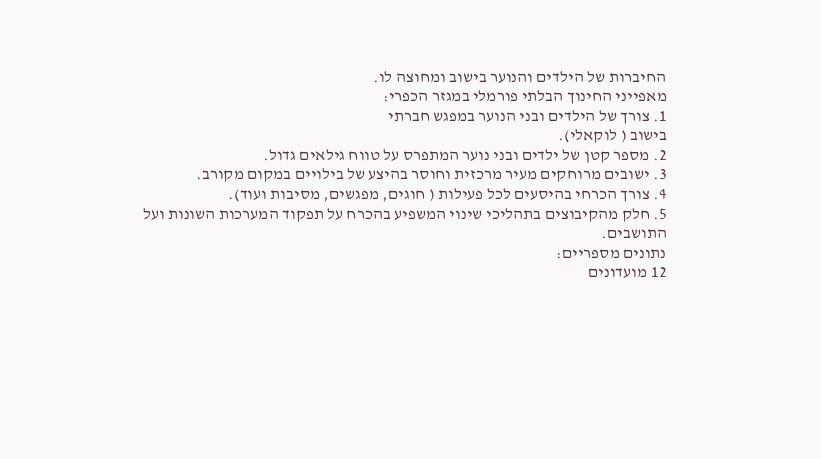החיברות של הילדים והנוער בישוב ומחוצה לו.
מאפייני החינוך הבלתי פורמלי במגזר הכפרי:
1. צורך של הילדים ובני הנוער במפגש חברתי
בישוב ( לוקאלי).
2. מספר קטן של ילדים ובני נוער המתפרס על טווח גילאים גדול.
3. ישובים מרוחקים מעיר מרכזית וחוסר בהיצע של בילויים במקום מקורב.
4. צורך הכרחי בהיסעים לכל פעילות ( חוגים, מפגשים, מסיבות ועוד).
5. חלק מהקיבוצים בתהליכי שינוי המשפיע בהכרח על תפקוד המערכות השונות ועל
התושבים.
נתונים מספריים:
12 מועדונים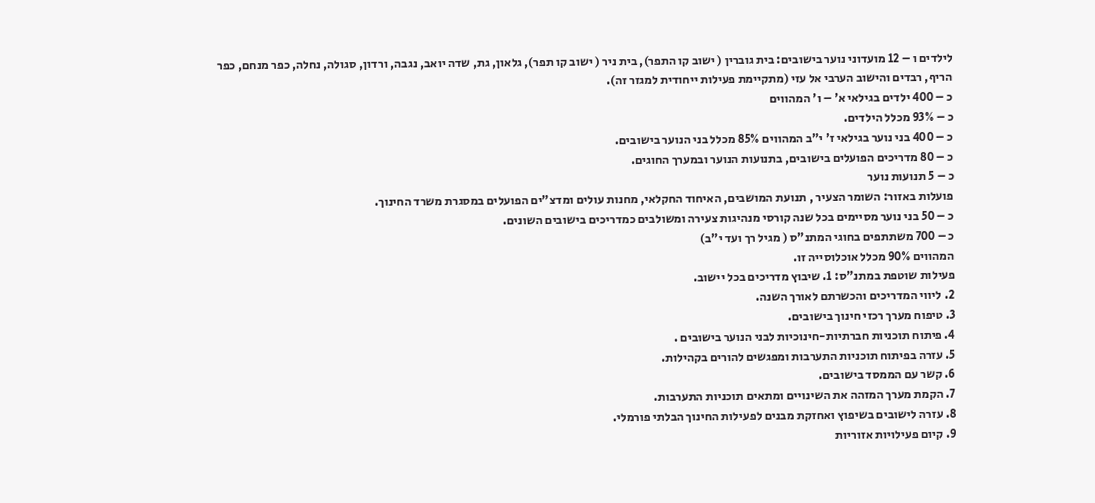לילדים ו – 12 מועדוני נוער בישובים: בית גוברין ( ישוב קו התפר), בית ניר ( ישוב קו תפר), גלאון, גת, שדה יואב, נגבה, ורדון, סגולה, נחלה, כפר מנחם, כפר הריף, רבדים והישוב הערבי אל עזי (מתקיימת פעילות ייחודית למגזר זה).
כ – 400 ילדים בגילאי א' – ו' המהווים
כ – 93% מכלל הילדים.
כ – 400 בני נוער בגילאי ז' י"ב המהווים 85% מכלל בני הנוער בישובים.
כ – 80 מדריכים הפועלים בישובים, בתנועות הנוער ובמערך החוגים.
כ – 5 תנועות נוער
פועלות באזור: השומר הצעיר , תנועת המושבים, האיחוד החקלאי, מחנות עולים ומדצ"ים הפועלים במסגרת משרד החינוך.
כ – 50 בני נוער מסיימים בכל שנה קורסי מנהיגות צעירה ומשולבים כמדריכים בישובים השונים.
כ – 700 משתתפים בחוגי המתנ"ס ( מגיל רך ועד י"ב)
המהווים 90% מכלל אוכלוסייה זו.
פעילות שוטפת במתנ"ס: 1. שיבוץ מדריכים בכל יישוב.
2. ליווי המדריכים והכשרתם לאורך השנה.
3. טיפוח מערך רכזי חינוך בישובים.
4. פיתוח תוכניות חברתיות-חינוכיות לבני הנוער בישובים .
5. עזרה בפיתוח תוכניות התערבות ומפגשים להורים בקהילות.
6. קשר עם הממסד בישובים.
7. הקמת מערך המזהה את השינויים ומתאים תוכניות התערבות.
8. עזרה לישובים בשיפוץ ואחזקת מבנים לפעילות החינוך הבלתי פורמלי.
9. קיום פעילויות אזוריות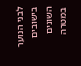לבני הנוער בישובים השונים במטרה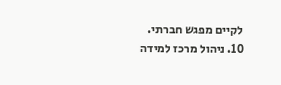לקיים מפגש חברתי.
10. ניהול מרכז למידה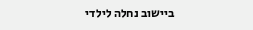ביישוב נחלה לילדי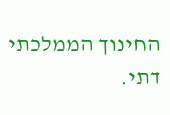החינוך הממלכתי דתי.